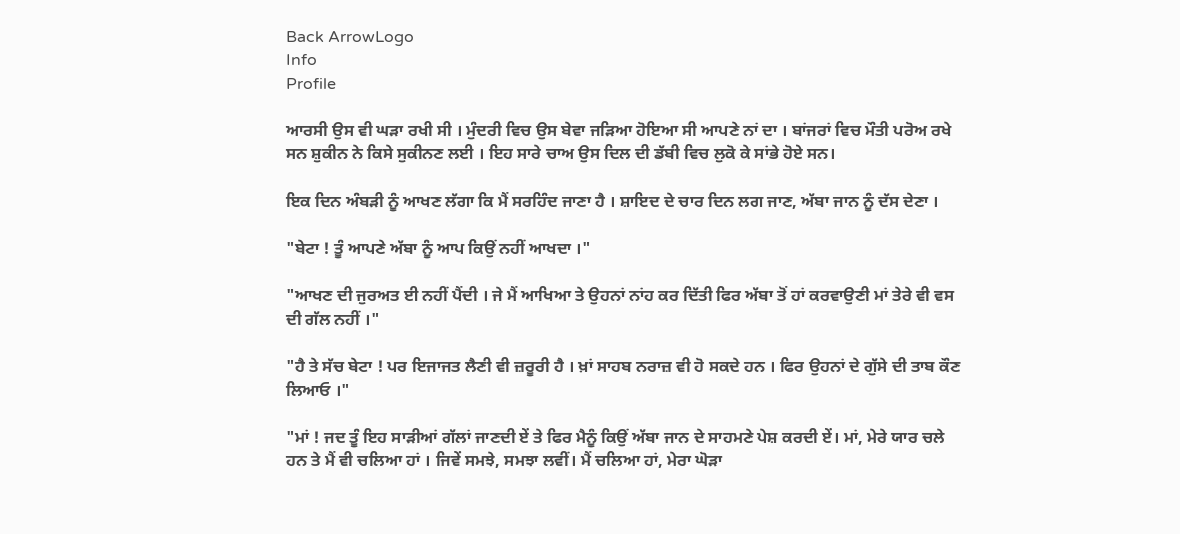Back ArrowLogo
Info
Profile

ਆਰਸੀ ਉਸ ਵੀ ਘੜਾ ਰਖੀ ਸੀ । ਮੁੰਦਰੀ ਵਿਚ ਉਸ ਬੇਵਾ ਜੜਿਆ ਹੋਇਆ ਸੀ ਆਪਣੇ ਨਾਂ ਦਾ । ਬਾਂਜਰਾਂ ਵਿਚ ਮੌਤੀ ਪਰੋਅ ਰਖੇ ਸਨ ਸ਼ੁਕੀਨ ਨੇ ਕਿਸੇ ਸੁਕੀਨਣ ਲਈ । ਇਹ ਸਾਰੇ ਚਾਅ ਉਸ ਦਿਲ ਦੀ ਡੱਬੀ ਵਿਚ ਲੁਕੋ ਕੇ ਸਾਂਭੇ ਹੋਏ ਸਨ।

ਇਕ ਦਿਨ ਅੰਬੜੀ ਨੂੰ ਆਖਣ ਲੱਗਾ ਕਿ ਮੈਂ ਸਰਹਿੰਦ ਜਾਣਾ ਹੈ । ਸ਼ਾਇਦ ਦੇ ਚਾਰ ਦਿਨ ਲਗ ਜਾਣ, ਅੱਬਾ ਜਾਨ ਨੂੰ ਦੱਸ ਦੇਣਾ ।

"ਬੇਟਾ ! ਤੂੰ ਆਪਣੇ ਅੱਬਾ ਨੂੰ ਆਪ ਕਿਉਂ ਨਹੀਂ ਆਖਦਾ ।"

"ਆਖਣ ਦੀ ਜੁਰਅਤ ਈ ਨਹੀਂ ਪੈਂਦੀ । ਜੇ ਮੈਂ ਆਖਿਆ ਤੇ ਉਹਨਾਂ ਨਾਂਹ ਕਰ ਦਿੱਤੀ ਫਿਰ ਅੱਬਾ ਤੋਂ ਹਾਂ ਕਰਵਾਉਣੀ ਮਾਂ ਤੇਰੇ ਵੀ ਵਸ ਦੀ ਗੱਲ ਨਹੀਂ ।"

"ਹੈ ਤੇ ਸੱਚ ਬੇਟਾ ! ਪਰ ਇਜਾਜਤ ਲੈਣੀ ਵੀ ਜ਼ਰੂਰੀ ਹੈ । ਖ਼ਾਂ ਸਾਹਬ ਨਰਾਜ਼ ਵੀ ਹੋ ਸਕਦੇ ਹਨ । ਫਿਰ ਉਹਨਾਂ ਦੇ ਗੁੱਸੇ ਦੀ ਤਾਬ ਕੌਣ ਲਿਆਓ ।"

"ਮਾਂ ! ਜਦ ਤੂੰ ਇਹ ਸਾੜੀਆਂ ਗੱਲਾਂ ਜਾਣਦੀ ਏਂ ਤੇ ਫਿਰ ਮੈਨੂੰ ਕਿਉਂ ਅੱਬਾ ਜਾਨ ਦੇ ਸਾਹਮਣੇ ਪੇਸ਼ ਕਰਦੀ ਏਂ। ਮਾਂ, ਮੇਰੇ ਯਾਰ ਚਲੇ ਹਨ ਤੇ ਮੈਂ ਵੀ ਚਲਿਆ ਹਾਂ । ਜਿਵੇਂ ਸਮਝੇ, ਸਮਝਾ ਲਵੀਂ। ਮੈਂ ਚਲਿਆ ਹਾਂ, ਮੇਰਾ ਘੋੜਾ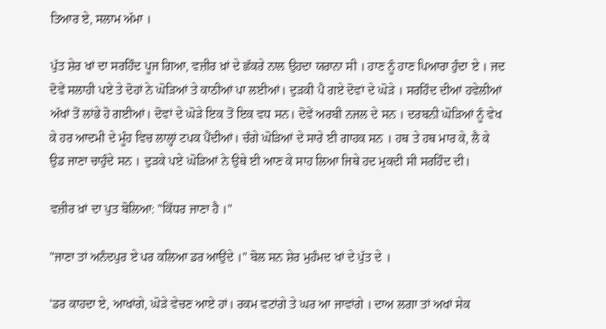ਤਿਆਰ ਏ, ਸਲਾਮ ਅੱਮਾ ।

ਪੁੱਤ ਸ਼ੇਰ ਖਾਂ ਦਾ ਸਰਹਿੰਦ ਪੂਜ ਗਿਆ, ਵਜ਼ੀਰ ਖ਼ਾਂ ਦੇ ਛੱਕਰੇ ਨਾਲ ਉਹਦਾ ਯਰਾਨਾ ਸੀ । ਹਾਣ ਨੂੰ ਹਾਣ ਪਿਆਰਾ ਹੁੰਦਾ ਏ । ਜਦ ਦੋਵੇਂ ਸਲਾਹੀ ਪਏ ਤੇ ਦੋਹਾਂ ਨੇ ਘੋੜਿਆਂ ਤੇ ਕਾਠੀਆਂ ਪਾ ਲਈਆਂ। ਦੁੜਕੀ ਪੈ ਗਏ ਦੋਵਾਂ ਦੇ ਘੋੜੇ । ਸਰਹਿੰਦ ਦੀਆਂ ਹਵੇਲੀਆਂ ਅੱਖਾਂ ਤੋਂ ਲਾਂਭੇ ਹੋ ਗਈਆਂ। ਦੋਵਾਂ ਦੇ ਘੋੜੇ ਇਕ ਤੋਂ ਇਕ ਵਧ ਸਨ। ਦੋਵੇਂ ਅਰਬੀ ਨਜਲ ਦੇ ਸਨ । ਦਰਬਨੀ ਘੋੜਿਆਂ ਨੂੰ ਵੇਖ ਕੇ ਹਰ ਆਦਮੀ ਦੇ ਮੂੰਹ ਵਿਚ ਲਾਲ੍ਹਾਂ ਟਪਕ ਪੈਂਦੀਆਂ। ਚੰਗੇ ਘੋੜਿਆਂ ਦੇ ਸਾਰੇ ਈ ਗਾਹਕ ਸਨ । ਹਥ ਤੇ ਹਥ ਮਾਰ ਕੇ, ਲੈ ਕੇ ਉਡ ਜਾਣਾ ਚਾਹੁੰਦੇ ਸਨ । ਦੁੜਕੇ ਪਏ ਘੋੜਿਆਂ ਨੇ ਉਥੇ ਈ ਆਣ ਕੇ ਸਾਹ ਲਿਆ ਜਿਥੇ ਹਦ ਮੁਕਦੀ ਸੀ ਸਰਹਿੰਦ ਦੀ।

ਵਜ਼ੀਰ ਖ਼ਾਂ ਦਾ ਪੁਤ ਬੋਲਿਆ: "ਕਿੱਧਰ ਜਾਣਾ ਹੈ ।"

"ਜਾਣਾ ਤਾਂ ਅਨੰਦਪੁਰ ਏ ਪਰ ਕਲਿਆ ਡਰ ਆਉਂਦੇ ।" ਬੋਲ ਸਨ ਸ਼ੇਰ ਮੁਹੰਮਦ ਖਾਂ ਦੇ ਪੁੱਤ ਦੇ ।

'ਡਰ ਕਾਹਦਾ ਏ, ਆਖਾਂਗੇ, ਘੋੜੇ ਵੇਚਣ ਆਏ ਹਾਂ। ਰਕਮ ਵਟਾਂਗੇ ਤੇ ਘਰ ਆ ਜਾਵਾਂਗੇ । ਦਾਅ ਲਗਾ ਤਾਂ ਅਖਾਂ ਸੇਕ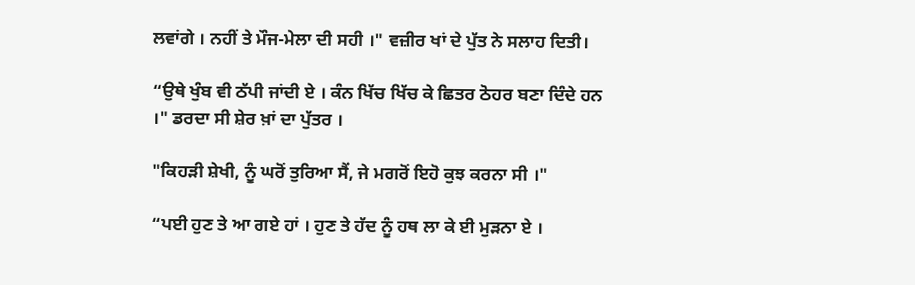ਲਵਾਂਗੇ । ਨਹੀਂ ਤੇ ਮੌਜ-ਮੇਲਾ ਦੀ ਸਹੀ ।" ਵਜ਼ੀਰ ਖਾਂ ਦੇ ਪੁੱਤ ਨੇ ਸਲਾਹ ਦਿਤੀ।

“ਉਥੇ ਖੁੰਬ ਵੀ ਠੱਪੀ ਜਾਂਦੀ ਏ । ਕੰਨ ਖਿੱਚ ਖਿੱਚ ਕੇ ਛਿਤਰ ਠੋਹਰ ਬਣਾ ਦਿੰਦੇ ਹਨ ।" ਡਰਦਾ ਸੀ ਸ਼ੇਰ ਖ਼ਾਂ ਦਾ ਪੁੱਤਰ ।

"ਕਿਹੜੀ ਸ਼ੇਖੀ, ਨੂੰ ਘਰੋਂ ਤੁਰਿਆ ਸੈਂ, ਜੇ ਮਗਰੋਂ ਇਹੋ ਕੁਝ ਕਰਨਾ ਸੀ ।"

“ਪਈ ਹੁਣ ਤੇ ਆ ਗਏ ਹਾਂ । ਹੁਣ ਤੇ ਹੱਦ ਨੂੰ ਹਥ ਲਾ ਕੇ ਈ ਮੁੜਨਾ ਏ ।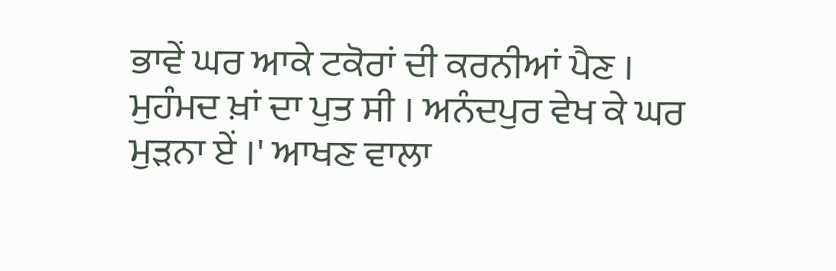ਭਾਵੇਂ ਘਰ ਆਕੇ ਟਕੋਰਾਂ ਦੀ ਕਰਨੀਆਂ ਪੈਣ । ਮੁਹੰਮਦ ਖ਼ਾਂ ਦਾ ਪੁਤ ਸੀ । ਅਨੰਦਪੁਰ ਵੇਖ ਕੇ ਘਰ ਮੁੜਨਾ ਏਂ ।' ਆਖਣ ਵਾਲਾ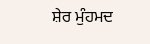ਸ਼ੇਰ ਮੁੰਹਮਦ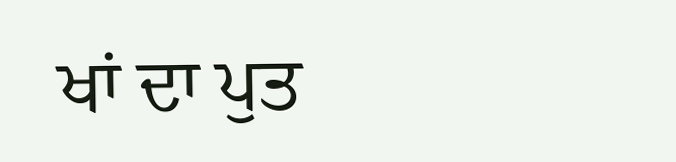ਖਾਂ ਦਾ ਪੁਤ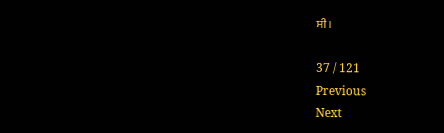ਸੀ ।

37 / 121
Previous
Next